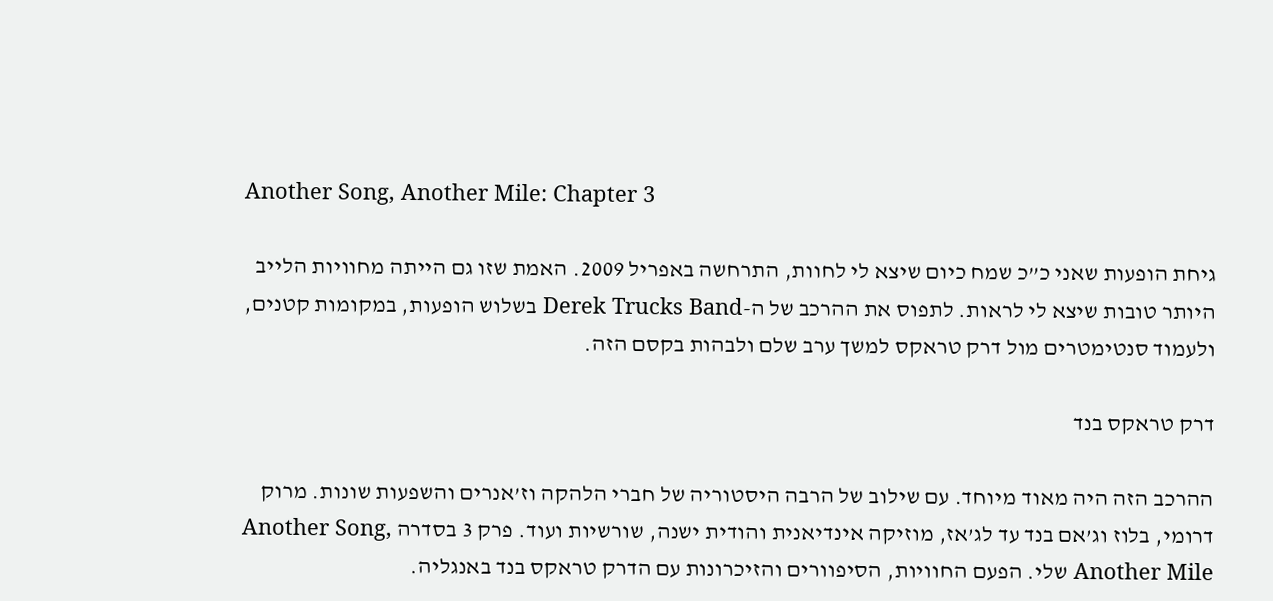Another Song, Another Mile: Chapter 3

גיחת הופעות שאני כ”כ שמח כיום שיצא לי לחוות, התרחשה באפריל 2009. האמת שזו גם הייתה מחוויות הלייב היותר טובות שיצא לי לראות. לתפוס את ההרכב של ה-Derek Trucks Band בשלוש הופעות, במקומות קטנים, ולעמוד סנטימטרים מול דרק טראקס למשך ערב שלם ולבהות בקסם הזה.

דרק טראקס בנד

ההרכב הזה היה מאוד מיוחד. עם שילוב של הרבה היסטוריה של חברי הלהקה וז’אנרים והשפעות שונות. מרוק דרומי, בלוז וג’אם בנד עד לג’אז, מוזיקה אינדיאנית והודית ישנה, שורשיות ועוד. פרק 3 בסדרה Another Song, Another Mile שלי. הפעם החוויות, הסיפוורים והזיכרונות עם הדרק טראקס בנד באנגליה.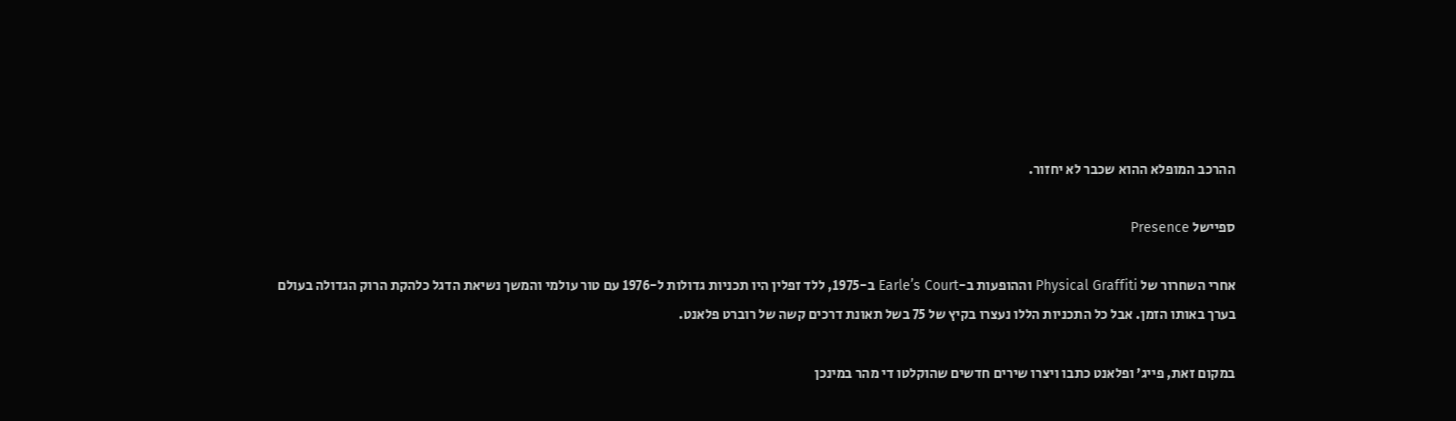ההרכב המופלא ההוא שכבר לא יחזור.

ספיישל Presence

אחרי השחרור של Physical Graffiti וההופעות ב-Earle’s Court ב-1975, ללד זפלין היו תכניות גדולות ל-1976 עם טור עולמי והמשך נשיאת הדגל כלהקת הרוק הגדולה בעולם בערך באותו הזמן. אבל כל התכניות הללו נעצרו בקיץ של 75 בשל תאונת דרכים קשה של רוברט פלאנט.

במקום זאת, פייג’ ופלאנט כתבו ויצרו שירים חדשים שהוקלטו די מהר במינכן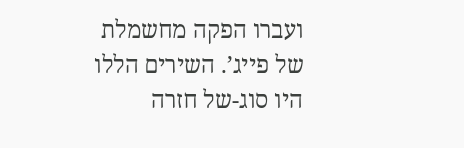ועברו הפקה מחשמלת של פייג’. השירים הללו היו סוג-של חזרה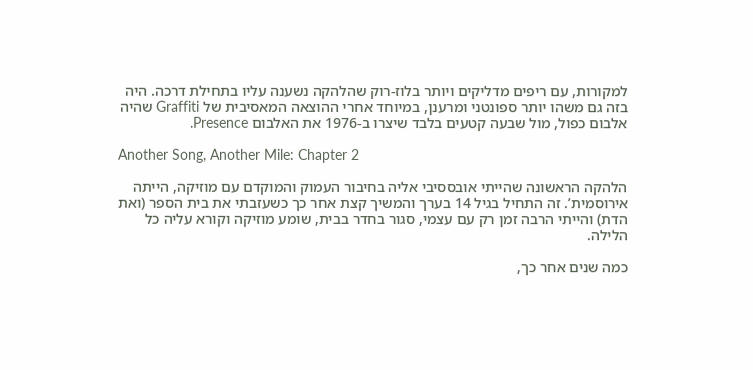למקורות, עם ריפים מדליקים ויותר בלוז-רוק שהלהקה נשענה עליו בתחילת דרכה. היה בזה גם משהו יותר ספונטני ומרענן, במיוחד אחרי ההוצאה המאסיבית של Graffiti שהיה אלבום כפול, מול שבעה קטעים בלבד שיצרו ב-1976 את האלבום Presence.

Another Song, Another Mile: Chapter 2

הלהקה הראשונה שהייתי אובססיבי אליה בחיבור העמוק והמוקדם עם מוזיקה, הייתה אירוסמית’. זה התחיל בגיל 14 בערך והמשיך קצת אחר כך כשעזבתי את בית הספר (ואת הדת) והייתי הרבה זמן רק עם עצמי, סגור בחדר בבית, שומע מוזיקה וקורא עליה כל הלילה.

כמה שנים אחר כך,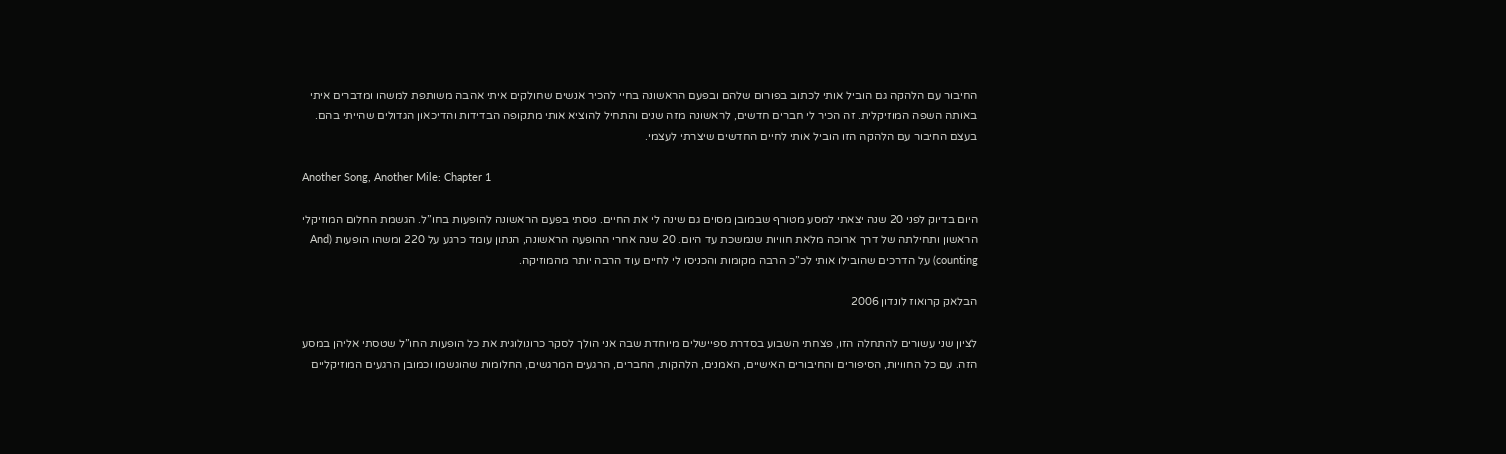החיבור עם הלהקה גם הוביל אותי לכתוב בפורום שלהם ובפעם הראשונה בחיי להכיר אנשים שחולקים איתי אהבה משותפת למשהו ומדברים איתי באותה השפה המוזיקלית. זה הכיר לי חברים חדשים, לראשונה מזה שנים והתחיל להוציא אותי מתקופה הבדידות והדיכאון הגדולים שהייתי בהם. בעצם החיבור עם הלהקה הזו הוביל אותי לחיים החדשים שיצרתי לעצמי.

Another Song, Another Mile: Chapter 1

היום בדיוק לפני 20 שנה יצאתי למסע מטורף שבמובן מסוים גם שינה לי את החיים. טסתי בפעם הראשונה להופעות בחו”ל. הגשמת החלום המוזיקלי הראשון ותחילתה של דרך ארוכה מלאת חוויות שנמשכת עד היום. 20 שנה אחרי ההופעה הראשונה, הנתון עומד כרגע על 220 ומשהו הופעות (And counting) על הדרכים שהובילו אותי לכ”כ הרבה מקומות והכניסו לי לחיים עוד הרבה יותר מהמוזיקה.

הבלאק קרואוז לונדון 2006

לציון שני עשורים להתחלה הזו, פצחתי השבוע בסדרת ספיישלים מיוחדת שבה אני הולך לסקר כרונולוגית את כל הופעות החו”ל שטסתי אליהן במסע הזה. עם כל החוויות, הסיפורים והחיבורים האישיים, האמנים, הלהקות, החברים, הרגעים המרגשים, החלומות שהוגשמו וכמובן הרגעים המוזיקליים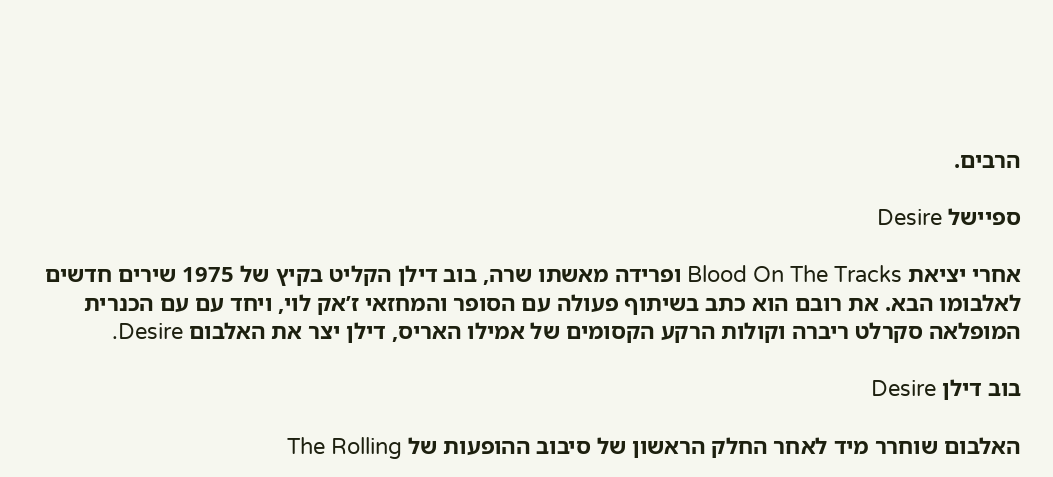הרבים.

ספיישל Desire

אחרי יציאת Blood On The Tracks ופרידה מאשתו שרה, בוב דילן הקליט בקיץ של 1975 שירים חדשים לאלבומו הבא. את רובם הוא כתב בשיתוף פעולה עם הסופר והמחזאי ז’אק לוי, ויחד עם עם הכנרית המופלאה סקרלט ריברה וקולות הרקע הקסומים של אמילו האריס, דילן יצר את האלבום Desire.

בוב דילן Desire

האלבום שוחרר מיד לאחר החלק הראשון של סיבוב ההופעות של The Rolling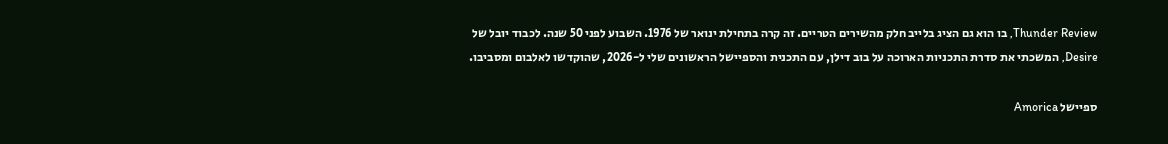Thunder Review, בו הוא גם הציג בלייב חלק מהשירים הטריים. זה קרה בתחילת ינואר של 1976. השבוע לפני 50 שנה. לכבוד יובל של Desire, המשכתי את סדרת התכניות הארוכה על בוב דילן, עם התכנית והספיישל הראשונים שלי ל-2026, שהוקדשו לאלבום ומסביבו.

ספיישל Amorica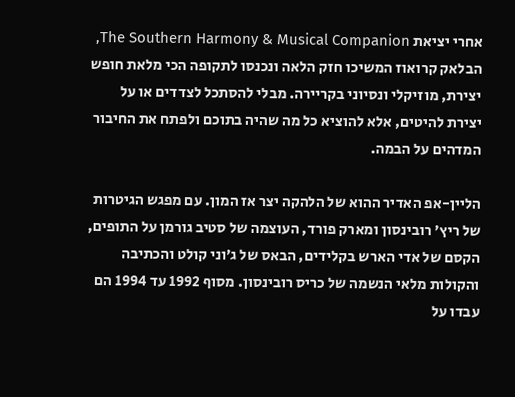אחרי יציאת The Southern Harmony & Musical Companion, הבלאק קרואוז המשיכו חזק הלאה ונכנסו לתקופה הכי מלאת חופש יצירת, מוזיקלי ונסיוני בקריירה. מבלי להסתכל לצדדים או על יצירת להיטים, אלא להוציא כל מה שהיה בתוכם ולפתח את החיבור המדהים על הבמה.

הליין-אפ האדיר ההוא של הלהקה יצר אז המון. עם מפגש הגיטרות של ריץ’ רובינסון ומארק פורד, העוצמה של סטיב גורמן על התופים, הקסם של אדי הארש בקלידים, הבאס של ג’וני קולט והכתיבה והקולות מלאי הנשמה של כריס רובינסון. מסוף 1992 עד 1994 הם עבדו על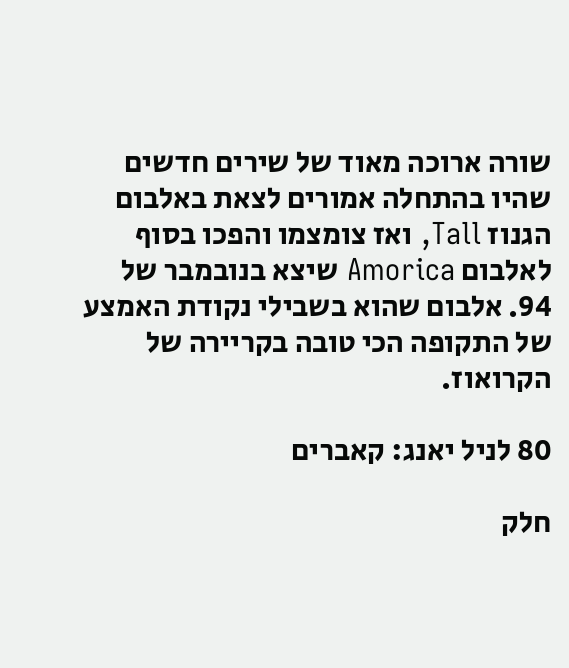שורה ארוכה מאוד של שירים חדשים שהיו בהתחלה אמורים לצאת באלבום הגנוז Tall, ואז צומצמו והפכו בסוף לאלבום Amorica שיצא בנובמבר של 94. אלבום שהוא בשבילי נקודת האמצע של התקופה הכי טובה בקריירה של הקרואוז.

80 לניל יאנג: קאברים

חלק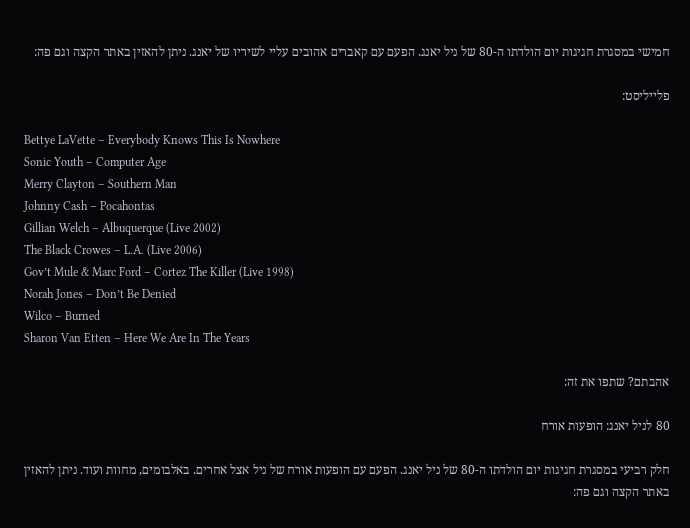חמישי במסגרת חגיגות יום הולדתו ה-80 של ניל יאנג. הפעם עם קאברים אהובים עליי לשיריו של יאנג. ניתן להאזין באתר הקצה וגם פה:

פלייליסט:

Bettye LaVette – Everybody Knows This Is Nowhere
Sonic Youth – Computer Age
Merry Clayton – Southern Man
Johnny Cash – Pocahontas
Gillian Welch – Albuquerque (Live 2002)
The Black Crowes – L.A. (Live 2006)
Gov’t Mule & Marc Ford – Cortez The Killer (Live 1998)
Norah Jones – Don’t Be Denied
Wilco – Burned
Sharon Van Etten – Here We Are In The Years

אהבתם? שתפו את זה:

80 לניל יאנג: הופעות אורח

חלק רביעי במסגרת חגיגות יום הולדתו ה-80 של ניל יאנג. הפעם עם הופעות אורח של ניל אצל אחרים. באלבומים, מחוות ועוד. ניתן להאזין באתר הקצה וגם פה: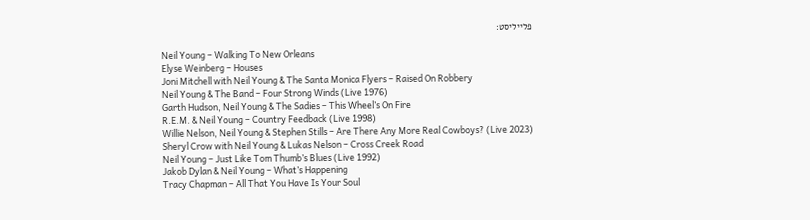פלייליסט:

Neil Young – Walking To New Orleans
Elyse Weinberg – Houses
Joni Mitchell with Neil Young & The Santa Monica Flyers – Raised On Robbery
Neil Young & The Band – Four Strong Winds (Live 1976)
Garth Hudson, Neil Young & The Sadies – This Wheel’s On Fire
R.E.M. & Neil Young – Country Feedback (Live 1998)
Willie Nelson, Neil Young & Stephen Stills – Are There Any More Real Cowboys? (Live 2023)
Sheryl Crow with Neil Young & Lukas Nelson – Cross Creek Road
Neil Young – Just Like Tom Thumb’s Blues (Live 1992)
Jakob Dylan & Neil Young – What’s Happening
Tracy Chapman – All That You Have Is Your Soul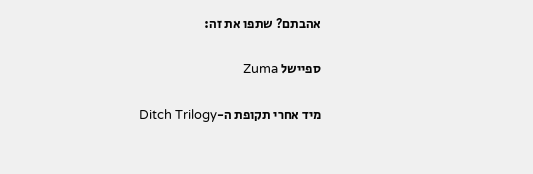אהבתם? שתפו את זה:

ספיישל Zuma

מיד אחרי תקופת ה-Ditch Trilogy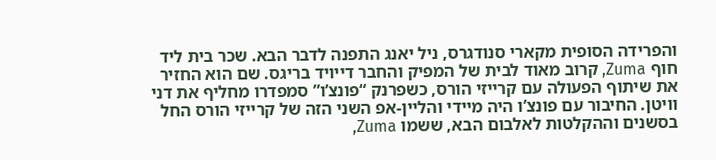והפרידה הסופית מקארי סנודגרס, ניל יאנג התפנה לדבר הבא. שכר בית ליד חוף Zuma, קרוב מאוד לבית של המפיק והחבר דייויד בריגס. שם הוא החזיר את שיתוף הפעולה עם קרייזי הורס, כשפרנק “פונצ’ו” סמפדרו מחליף את דני וויטן. החיבור עם פונצ’ו היה מיידי והליין-אפ השני הזה של קרייזי הורס החל בסשנים וההקלטות לאלבום הבא, ששמו Zuma,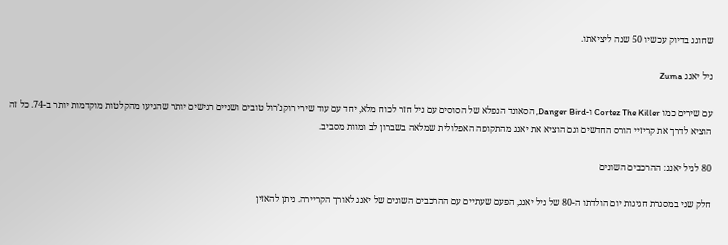שחוגג בדיוק עכשיו 50 שנה ליציאתו.

ניל יאנג Zuma

עם שירים כמו Cortez The Killer ו-Danger Bird, הסאונד הנפלא של הסוסים עם ניל חזר לכוח מלא, יחד עם עוד שירי רוקנ’רול טובים ושניים רגישים יותר שהגיעו מהקלטות מוקדמות יותר ב-74. כל זה הוציא לדרך את קריזיי הורס החדשים וגם הוציא את יאנג מהתקופה האפלולית שמלאה בשברון לב ומוות מסביב.

80 לניל יאנג: ההרכבים השונים

חלק שני במסגרת חגיגות יום הולדתו ה-80 של ניל יאנג, הפעם שעתיים עם ההרכבים השונים של יאנג לאורך הקריירה. ניתן להאזין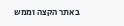באתר הקצה וממש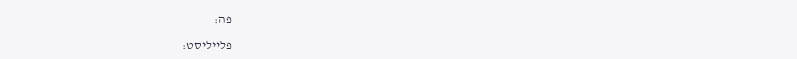פה:

פלייליסט: